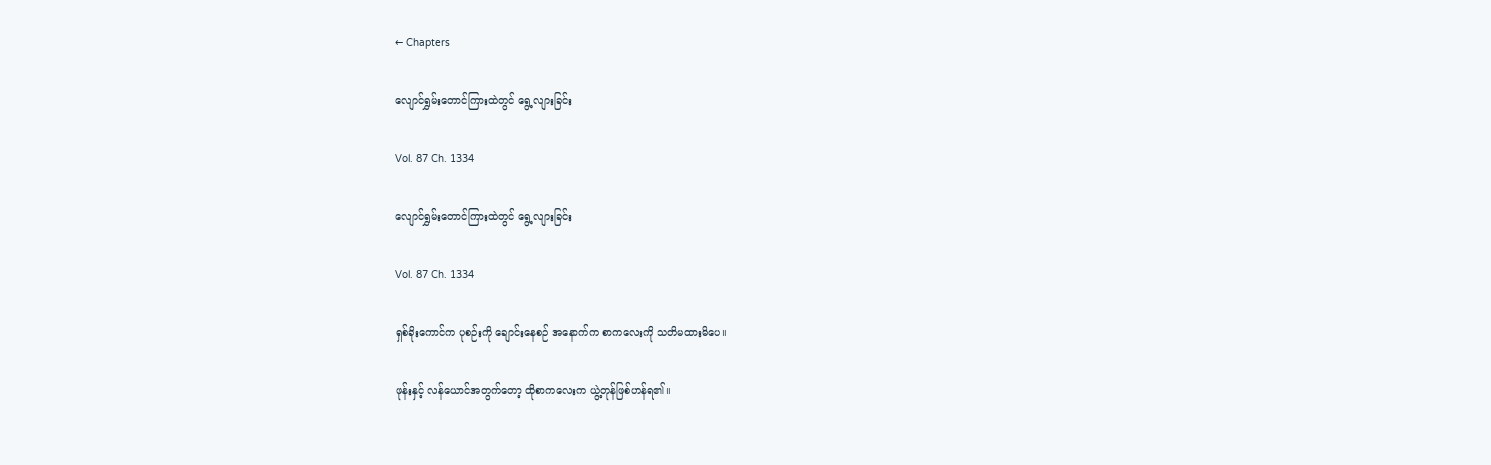← Chapters

လျောင်ရွှမ်းတောင်ကြားထဲတွင် ရွေ့လျားခြင်း

Vol. 87 Ch. 1334

လျောင်ရွှမ်းတောင်ကြားထဲတွင် ရွေ့လျားခြင်း

Vol. 87 Ch. 1334

ရှစ်ခိုးကောင်က ပုစဉ်းကို ချောင်းနေစဉ် အနောက်က စာကလေးကို သတိမထားမိပေ။

ဖုန်းနှင့် လန်ယောင်အတွက်တော့ ထိုစာကလေးက ယွဲ့တုန်ဖြစ်ဟန်ရ၏။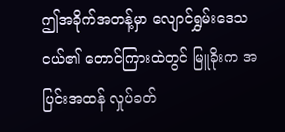ဤအခိုက်အတန့်မှာ လျောင်ရွှမ်းဒေသငယ်၏ တောင်ကြားထဲတွင် မြူခိုးက အပြင်းအထန် လှုပ်ခတ်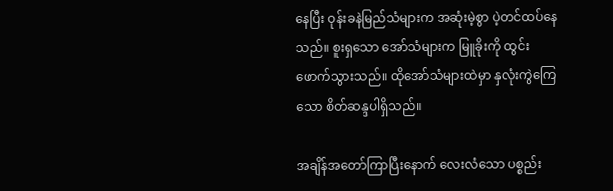နေပြီး ဝုန်းခနဲမြည်သံများက အဆုံးမဲ့စွာ ပဲ့တင်ထပ်နေသည်။ စူးရှသော အော်သံများက မြူခိုးကို ထွင်းဖောက်သွားသည်။ ထိုအော်သံများထဲမှာ နှလုံးကွဲကြေသော စိတ်ဆန္ဒပါရှိသည်။

အချိန်အတော်ကြာပြီးနောက် လေးလံသော ပစ္စည်း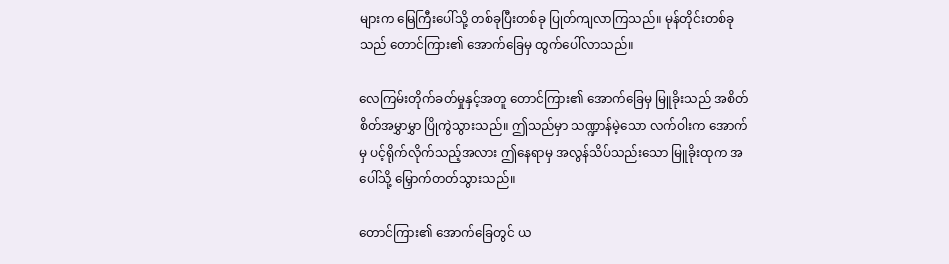များက မြေကြီးပေါ်သို့ တစ်ခုပြီးတစ်ခု ပြုတ်ကျလာကြသည်။ မုန်တိုင်းတစ်ခုသည် တောင်ကြား၏ အောက်ခြေမှ ထွက်ပေါ်လာသည်။

လေကြမ်းတိုက်ခတ်မှုနှင့်အတူ တောင်ကြား၏ အောက်ခြေမှ မြူခိုးသည် အစိတ်စိတ်အမွှာမွှာ ပြိုကွဲသွားသည်။ ဤသည်မှာ သဏ္ဍာန်မဲ့သော လက်ဝါးက အောက်မှ ပင့်ရိုက်လိုက်သည့်အလား ဤနေရာမှ အလွန်သိပ်သည်းသော မြူခိုးထုက အပေါ်သို့ မြှောက်တတ်သွားသည်။

တောင်ကြား၏ အောက်ခြေတွင် ယ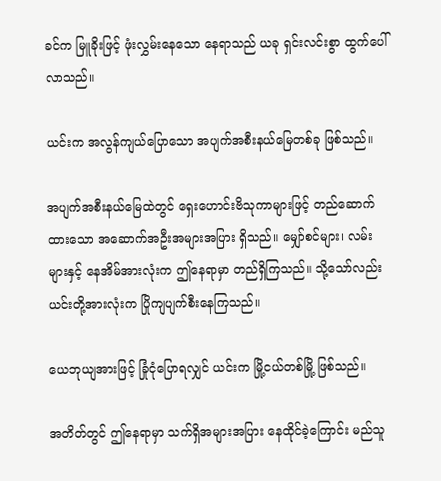ခင်က မြူခိုးဖြင့် ဖုံးလွှမ်းနေသော နေရာသည် ယခု ရှင်းလင်းစွာ ထွက်ပေါ်လာသည်။

ယင်းက အလွန်ကျယ်ပြောသော အပျက်အစီးနယ်မြေတစ်ခု ဖြစ်သည်။

အပျက်အစီးနယ်မြေထဲတွင် ရှေးဟောင်းဗိသုကာများဖြင့် တည်ဆောက်ထားသော အဆောက်အဦးအများအပြား ရှိသည်။ မျှော်စင်များ၊ လမ်းများနှင့် နေအိမ်အားလုံးက ဤနေရာမှာ တည်ရှိကြသည်။ သို့သော်လည်း ယင်းတို့အားလုံးက ပြိုကျပျက်စီးနေကြသည်။

ယေဘုယျအားဖြင့် ခြုံငုံပြောရလျှင် ယင်းက မြို့ငယ်တစ်မြို့ ဖြစ်သည်။

အတိတ်တွင် ဤနေရာမှာ သက်ရှိအများအပြား နေထိုင်ခဲ့ကြောင်း မည်သူ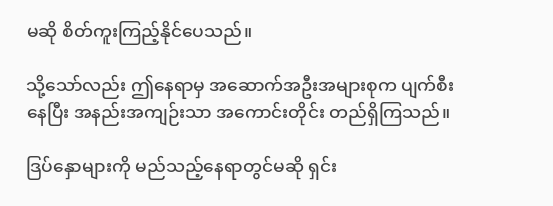မဆို စိတ်ကူးကြည့်နိုင်ပေသည်။

သို့သော်လည်း ဤနေရာမှ အဆောက်အဦးအများစုက ပျက်စီးနေပြီး အနည်းအကျဉ်းသာ အကောင်းတိုင်း တည်ရှိကြသည်။

ဒြပ်နှောများကို မည်သည့်နေရာတွင်မဆို ရှင်း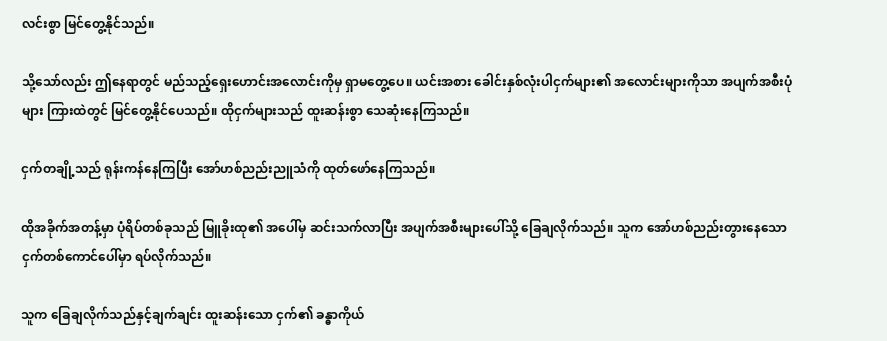လင်းစွာ မြင်တွေ့နိုင်သည်။

သို့သော်လည်း ဤနေရာတွင် မည်သည့်ရှေးဟောင်းအလောင်းကိုမှ ရှာမတွေ့ပေ။ ယင်းအစား ခေါင်းနှစ်လုံးပါငှက်များ၏ အလောင်းများကိုသာ အပျက်အစီးပုံများ ကြားထဲတွင် မြင်တွေ့နိုင်ပေသည်။ ထိုငှက်များသည် ထူးဆန်းစွာ သေဆုံးနေကြသည်။

ငှက်တချို့သည် ရုန်းကန်နေကြပြီး အော်ဟစ်ညည်းညူသံကို ထုတ်ဖော်နေကြသည်။

ထိုအခိုက်အတန့်မှာ ပုံရိပ်တစ်ခုသည် မြူခိုးထု၏ အပေါ်မှ ဆင်းသက်လာပြီး အပျက်အစီးများပေါ်သို့ ခြေချလိုက်သည်။ သူက အော်ဟစ်ညည်းတွားနေသော ငှက်တစ်ကောင်ပေါ်မှာ ရပ်လိုက်သည်။

သူက ခြေချလိုက်သည်နှင့်ချက်ချင်း ထူးဆန်းသော ငှက်၏ ခန္ဓာကိုယ်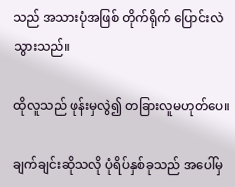သည် အသားပုံအဖြစ် တိုက်ရိုက် ပြောင်းလဲသွားသည်။

ထိုလူသည် ဖုန်းမှလွဲ၍ တခြားလူမဟုတ်ပေ။

ချက်ချင်းဆိုသလို ပုံရိပ်နှစ်ခုသည် အပေါ်မှ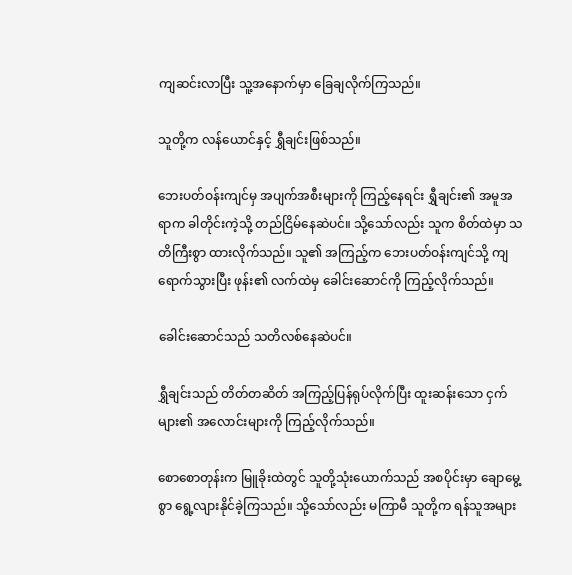ကျဆင်းလာပြီး သူ့အနောက်မှာ ခြေချလိုက်ကြသည်။

သူတို့က လန်ယောင်နှင့် ရွှီချင်းဖြစ်သည်။

ဘေးပတ်ဝန်းကျင်မှ အပျက်အစီးများကို ကြည့်နေရင်း ရွှီချင်း၏ အမူအရာက ခါတိုင်းကဲ့သို့ တည်ငြိမ်နေဆဲပင်။ သို့သော်လည်း သူက စိတ်ထဲမှာ သတိကြီးစွာ ထားလိုက်သည်။ သူ၏ အကြည့်က ဘေးပတ်ဝန်းကျင်သို့ ကျရောက်သွားပြီး ဖုန်း၏ လက်ထဲမှ ခေါင်းဆောင်ကို ကြည့်လိုက်သည်။

ခေါင်းဆောင်သည် သတိလစ်နေဆဲပင်။

ရွှီချင်းသည် တိတ်တဆိတ် အကြည့်ပြန်ရုပ်လိုက်ပြီး ထူးဆန်းသော ငှက်များ၏ အလောင်းများကို ကြည့်လိုက်သည်။

စောစောတုန်းက မြူခိုးထဲတွင် သူတို့သုံးယောက်သည် အစပိုင်းမှာ ချောမွေ့စွာ ရွေ့လျားနိုင်ခဲ့ကြသည်။ သို့သော်လည်း မကြာမီ သူတို့က ရန်သူအများ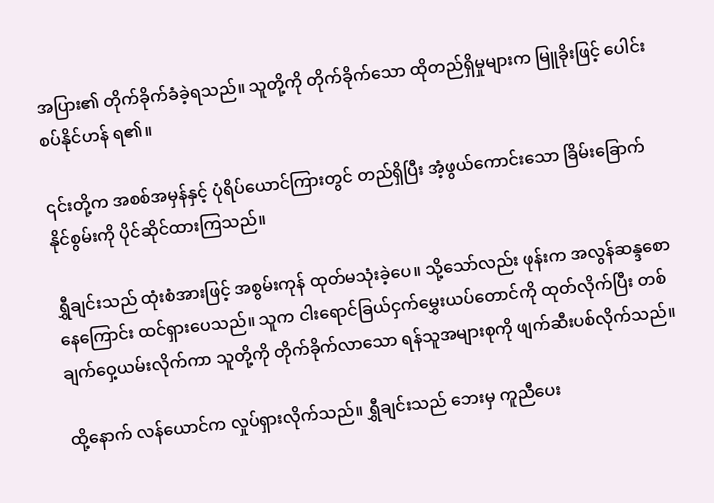အပြား၏ တိုက်ခိုက်ခံခဲ့ရသည်။ သူတို့ကို တိုက်ခိုက်သော ထိုတည်ရှိမှုများက မြူခိုးဖြင့် ပေါင်းစပ်နိုင်ဟန် ရ၏။

၎င်းတို့က အစစ်အမှန်နှင့် ပုံရိပ်ယောင်ကြားတွင် တည်ရှိပြီး အံ့ဖွယ်ကောင်းသော ခြိမ်းခြောက်နိုင်စွမ်းကို ပိုင်ဆိုင်ထားကြသည်။

ရွှီချင်းသည် ထုံးစံအားဖြင့် အစွမ်းကုန် ထုတ်မသုံးခဲ့ပေ။ သို့သော်လည်း ဖုန်းက အလွန်ဆန္ဒစောနေကြောင်း ထင်ရှားပေသည်။ သူက ငါးရောင်ခြယ်ငှက်မွှေးယပ်တောင်ကို ထုတ်လိုက်ပြီး တစ်ချက်ဝှေ့ယမ်းလိုက်ကာ သူတို့ကို တိုက်ခိုက်လာသော ရန်သူအများစုကို ဖျက်ဆီးပစ်လိုက်သည်။

ထို့နောက် လန်ယောင်က လှုပ်ရှားလိုက်သည်။ ရွှီချင်းသည် ဘေးမှ ကူညီပေး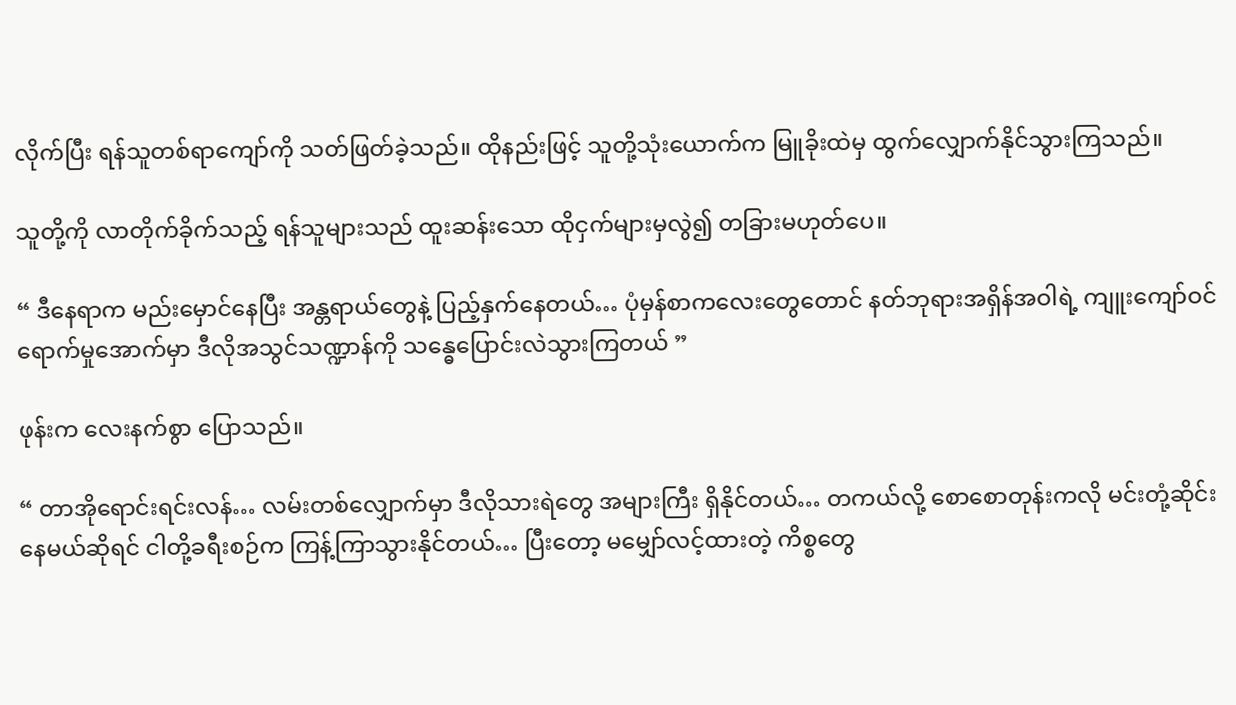လိုက်ပြီး ရန်သူတစ်ရာကျော်ကို သတ်ဖြတ်ခဲ့သည်။ ထိုနည်းဖြင့် သူတို့သုံးယောက်က မြူခိုးထဲမှ ထွက်လျှောက်နိုင်သွားကြသည်။

သူတို့ကို လာတိုက်ခိုက်သည့် ရန်သူများသည် ထူးဆန်းသော ထိုငှက်များမှလွဲ၍ တခြားမဟုတ်ပေ။

“ ဒီနေရာက မည်းမှောင်နေပြီး အန္တရာယ်တွေနဲ့ ပြည့်နှက်နေတယ်… ပုံမှန်စာကလေးတွေတောင် နတ်ဘုရားအရှိန်အဝါရဲ့ ကျူးကျော်ဝင်ရောက်မှုအောက်မှာ ဒီလိုအသွင်သဏ္ဍာန်ကို သန္ဓေပြောင်းလဲသွားကြတယ် ”

ဖုန်းက လေးနက်စွာ ပြောသည်။

“ တာအိုရောင်းရင်းလန်… လမ်းတစ်လျှောက်မှာ ဒီလိုသားရဲတွေ အများကြီး ရှိနိုင်တယ်… တကယ်လို့ စောစောတုန်းကလို မင်းတုံ့ဆိုင်းနေမယ်ဆိုရင် ငါတို့ခရီးစဉ်က ကြန့်ကြာသွားနိုင်တယ်… ပြီးတော့ မမျှော်လင့်ထားတဲ့ ကိစ္စတွေ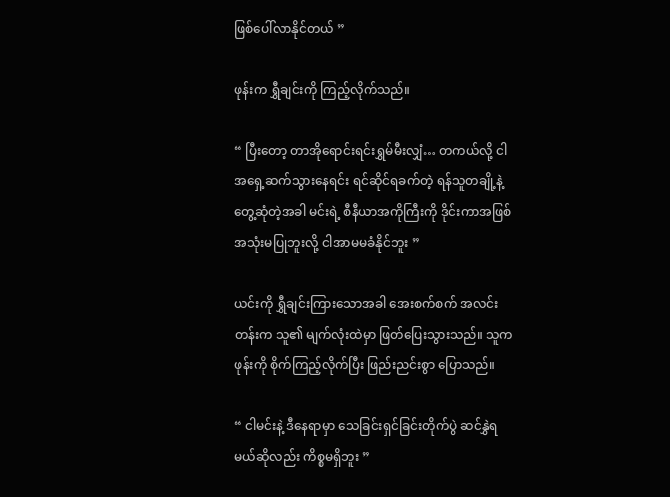ဖြစ်ပေါ်လာနိုင်တယ် ”

ဖုန်းက ရွှီချင်းကို ကြည့်လိုက်သည်။

“ ပြီးတော့ တာအိုရောင်းရင်းရွှမ်မီးလျှံ… တကယ်လို့ ငါ အရှေ့ဆက်သွားနေရင်း ရင်ဆိုင်ရခက်တဲ့ ရန်သူတချို့နဲ့ တွေ့ဆုံတဲ့အခါ မင်းရဲ့ စီနီယာအကိုကြီးကို ဒိုင်းကာအဖြစ် အသုံးမပြုဘူးလို့ ငါအာမမခံနိုင်ဘူး ”

ယင်းကို ရွှီချင်းကြားသောအခါ အေးစက်စက် အလင်းတန်းက သူ၏ မျက်လုံးထဲမှာ ဖြတ်ပြေးသွားသည်။ သူက ဖုန်းကို စိုက်ကြည့်လိုက်ပြီး ဖြည်းညင်းစွာ ပြောသည်။

“ ငါမင်းနဲ့ ဒီနေရာမှာ သေခြင်းရှင်ခြင်းတိုက်ပွဲ ဆင်နွှဲရမယ်ဆိုလည်း ကိစ္စမရှိဘူး ”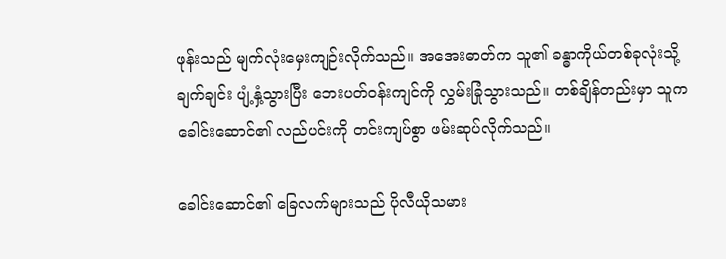ဖုန်းသည် မျက်လုံးမှေးကျဉ်းလိုက်သည်။ အအေးဓာတ်က သူ၏ ခန္ဓာကိုယ်တစ်ခုလုံးသို့ ချက်ချင်း ပျံ့နှံ့သွားပြီး ဘေးပတ်ဝန်းကျင်ကို လွှမ်းခြုံသွားသည်။ တစ်ချိန်တည်းမှာ သူက ခေါင်းဆောင်၏ လည်ပင်းကို တင်းကျပ်စွာ ဖမ်းဆုပ်လိုက်သည်။

ခေါင်းဆောင်၏ ခြေလက်များသည် ပိုလီယိုသမား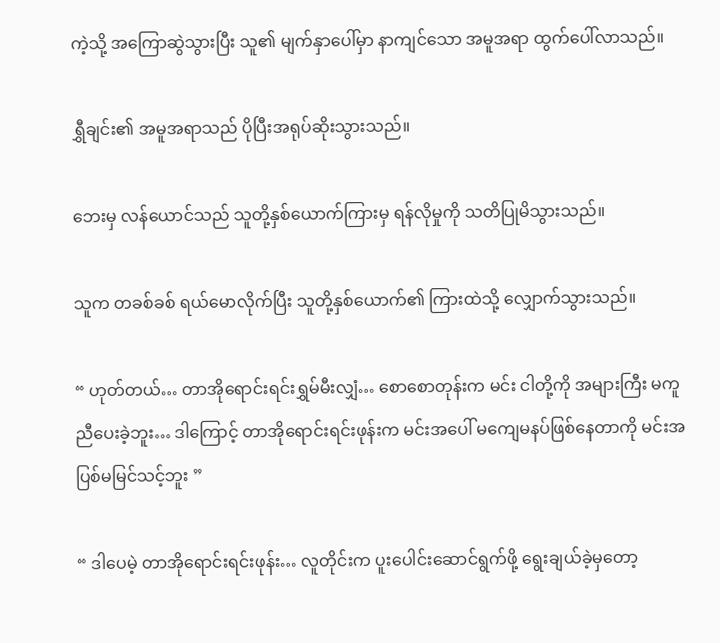ကဲ့သို့ အကြောဆွဲသွားပြီး သူ၏ မျက်နှာပေါ်မှာ နာကျင်သော အမူအရာ ထွက်ပေါ်လာသည်။

ရွှီချင်း၏ အမူအရာသည် ပိုပြီးအရုပ်ဆိုးသွားသည်။

ဘေးမှ လန်ယောင်သည် သူတို့နှစ်ယောက်ကြားမှ ရန်လိုမှုကို သတိပြုမိသွားသည်။

သူက တခစ်ခစ် ရယ်မောလိုက်ပြီး သူတို့နှစ်ယောက်၏ ကြားထဲသို့ လျှောက်သွားသည်။

“ ဟုတ်တယ်… တာအိုရောင်းရင်းရွှမ်မီးလျှံ… စောစောတုန်းက မင်း ငါတို့ကို အများကြီး မကူညီပေးခဲ့ဘူး… ဒါကြောင့် တာအိုရောင်းရင်းဖုန်းက မင်းအပေါ် မကျေမနပ်ဖြစ်နေတာကို မင်းအပြစ်မမြင်သင့်ဘူး ”

“ ဒါပေမဲ့ တာအိုရောင်းရင်းဖုန်း… လူတိုင်းက ပူးပေါင်းဆောင်ရွက်ဖို့ ရွေးချယ်ခဲ့မှတော့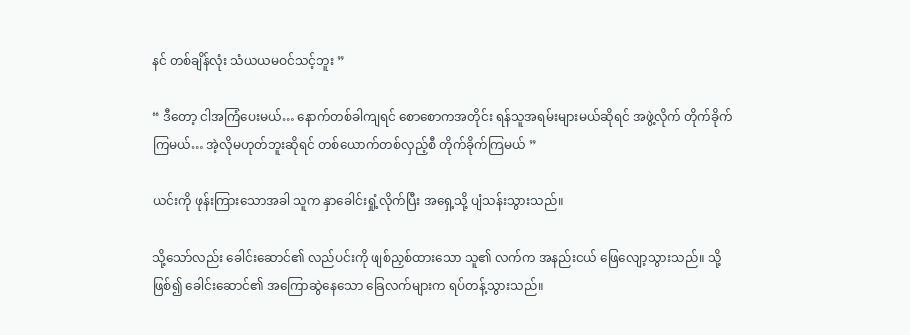နင် တစ်ချိန်လုံး သံယယမဝင်သင့်ဘူး ”

“ ဒီတော့ ငါအကြံပေးမယ်… နောက်တစ်ခါကျရင် စောစောကအတိုင်း ရန်သူအရမ်းများမယ်ဆိုရင် အဖွဲ့လိုက် တိုက်ခိုက်ကြမယ်… အဲ့လိုမဟုတ်ဘူးဆိုရင် တစ်ယောက်တစ်လှည့်စီ တိုက်ခိုက်ကြမယ် ”

ယင်းကို ဖုန်းကြားသောအခါ သူက နှာခေါင်းရှုံ့လိုက်ပြီး အရှေ့သို့ ပျံသန်းသွားသည်။

သို့သော်လည်း ခေါင်းဆောင်၏ လည်ပင်းကို ဖျစ်ညှစ်ထားသော သူ၏ လက်က အနည်းငယ် ဖြေလျော့သွားသည်။ သို့ဖြစ်၍ ခေါင်းဆောင်၏ အကြောဆွဲနေသော ခြေလက်များက ရပ်တန့်သွားသည်။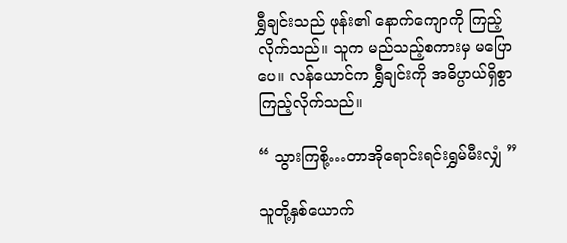ရွှီချင်းသည် ဖုန်း၏ နောက်ကျောကို ကြည့်လိုက်သည်။ သူက မည်သည့်စကားမှ မပြောပေ။ လန်ယောင်က ရွှီချင်းကို အဓိပ္ပာယ်ရှိစွာ ကြည့်လိုက်သည်။

“ သွားကြစို့…တာအိုရောင်းရင်းရွှမ်မီးလျှံ ”

သူတို့နှစ်ယောက်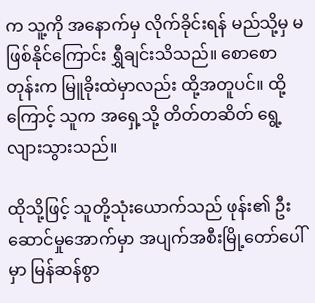က သူ့ကို အနောက်မှ လိုက်ခိုင်းရန် မည်သို့မှ မဖြစ်နိုင်ကြောင်း ရွှီချင်းသိသည်။ စောစောတုန်းက မြူခိုးထဲမှာလည်း ထို့အတူပင်။ ထို့ကြောင့် သူက အရှေ့သို့ တိတ်တဆိတ် ရွေ့လျားသွားသည်။

ထိုသို့ဖြင့် သူတို့သုံးယောက်သည် ဖုန်း၏ ဦးဆောင်မှုအောက်မှာ အပျက်အစီးမြို့တော်ပေါ်မှာ မြန်ဆန်စွာ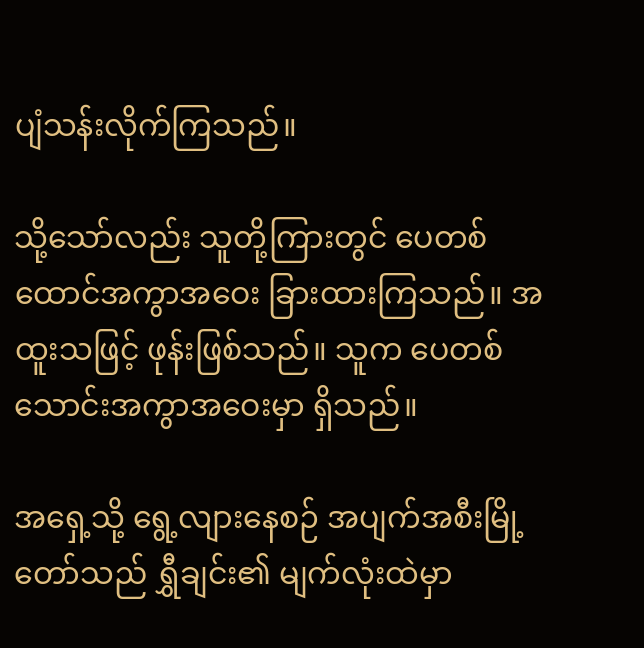ပျံသန်းလိုက်ကြသည်။

သို့သော်လည်း သူတို့ကြားတွင် ပေတစ်ထောင်အကွာအဝေး ခြားထားကြသည်။ အထူးသဖြင့် ဖုန်းဖြစ်သည်။ သူက ပေတစ်သောင်းအကွာအဝေးမှာ ရှိသည်။

အရှေ့သို့ ရွေ့လျားနေစဉ် အပျက်အစီးမြို့တော်သည် ရွှီချင်း၏ မျက်လုံးထဲမှာ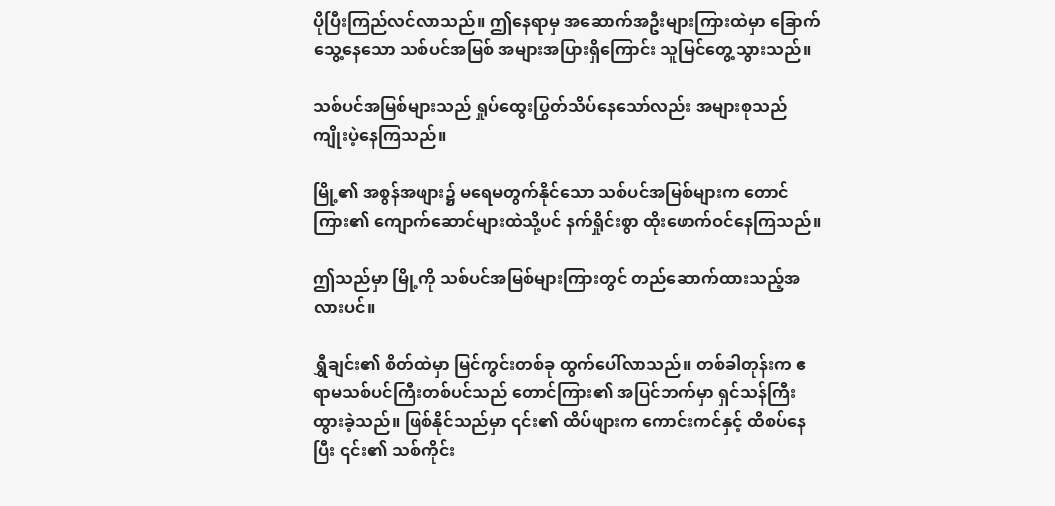ပိုပြီးကြည်လင်လာသည်။ ဤနေရာမှ အဆောက်အဦးများကြားထဲမှာ ခြောက်သွေ့နေသော သစ်ပင်အမြစ် အများအပြားရှိကြောင်း သူမြင်တွေ့သွားသည်။

သစ်ပင်အမြစ်များသည် ရှုပ်ထွေးပြွတ်သိပ်နေသော်လည်း အများစုသည် ကျိုးပဲ့နေကြသည်။

မြို့၏ အစွန်အဖျား၌ မရေမတွက်နိုင်သော သစ်ပင်အမြစ်များက တောင်ကြား၏ ကျောက်ဆောင်များထဲသို့ပင် နက်ရှိုင်းစွာ ထိုးဖောက်ဝင်နေကြသည်။

ဤသည်မှာ မြို့ကို သစ်ပင်အမြစ်များကြားတွင် တည်ဆောက်ထားသည့်အလားပင်။

ရွှီချင်း၏ စိတ်ထဲမှာ မြင်ကွင်းတစ်ခု ထွက်ပေါ်လာသည်။ တစ်ခါတုန်းက ဧရာမသစ်ပင်ကြီးတစ်ပင်သည် တောင်ကြား၏ အပြင်ဘက်မှာ ရှင်သန်ကြီးထွားခဲ့သည်။ ဖြစ်နိုင်သည်မှာ ၎င်း၏ ထိပ်ဖျားက ကောင်းကင်နှင့် ထိစပ်နေပြီး ၎င်း၏ သစ်ကိုင်း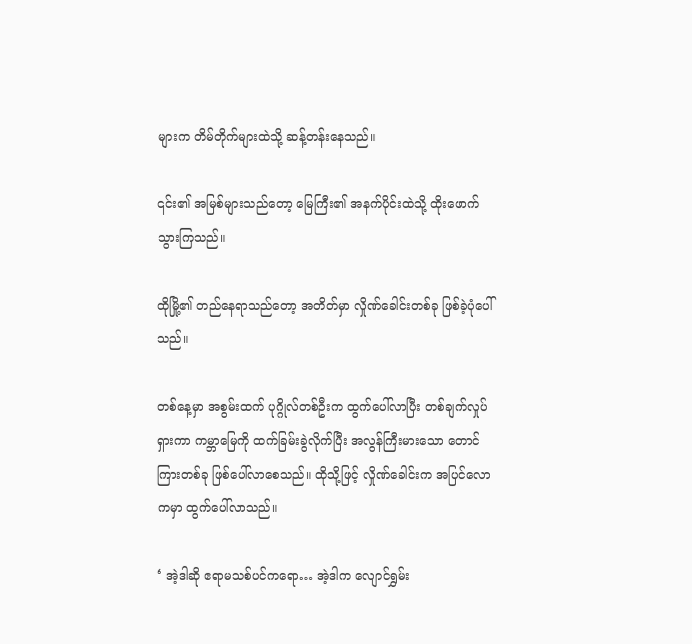များက တိမ်တိုက်များထဲသို့ ဆန့်တန်းနေသည်။

၎င်း၏ အမြစ်များသည်တော့ မြေကြီး၏ အနက်ပိုင်းထဲသို့ ထိုးဖောက်သွားကြသည်။

ထိုမြို့၏ တည်နေရာသည်တော့ အတိတ်မှာ လှိုဏ်ခေါင်းတစ်ခု ဖြစ်ခဲ့ပုံပေါ်သည်။

တစ်နေ့မှာ အစွမ်းထက် ပုဂ္ဂိုလ်တစ်ဦးက ထွက်ပေါ်လာပြီး တစ်ချက်လှုပ်ရှားကာ ကမ္ဘာမြေကို ထက်ခြမ်းခွဲလိုက်ပြီး အလွန်ကြီးမားသော တောင်ကြားတစ်ခု ဖြစ်ပေါ်လာစေသည်။ ထိုသို့ဖြင့် လှိုဏ်ခေါင်းက အပြင်လောကမှာ ထွက်ပေါ်လာသည်။

‘ အဲ့ဒါဆို ဧရာမသစ်ပင်ကရော… အဲ့ဒါက လျောင်ရွှမ်း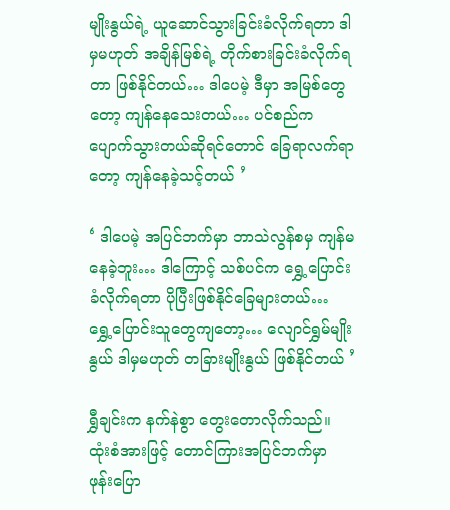မျိုးနွယ်ရဲ့ ယူဆောင်သွားခြင်းခံလိုက်ရတာ ဒါမှမဟုတ် အချိန်မြစ်ရဲ့ တိုက်စားခြင်းခံလိုက်ရတာ ဖြစ်နိုင်တယ်… ဒါပေမဲ့ ဒီမှာ အမြစ်တွေတော့ ကျန်နေသေးတယ်… ပင်စည်က ပျောက်သွားတယ်ဆိုရင်တောင် ခြေရာလက်ရာတော့ ကျန်နေခဲ့သင့်တယ် ’

‘ ဒါပေမဲ့ အပြင်ဘက်မှာ ဘာသဲလွန်စမှ ကျန်မနေခဲ့ဘူး… ဒါကြောင့် သစ်ပင်က ရွှေ့ပြောင်းခံလိုက်ရတာ ပိုပြီးဖြစ်နိုင်ခြေများတယ်… ရွှေ့ပြောင်းသူတွေကျတော့… လျောင်ရွှမ်မျိုးနွယ် ဒါမှမဟုတ် တခြားမျိုးနွယ် ဖြစ်နိုင်တယ် ’

ရွှီချင်းက နက်နဲစွာ တွေးတောလိုက်သည်။ ထုံးစံအားဖြင့် တောင်ကြားအပြင်ဘက်မှာ ဖုန်းပြော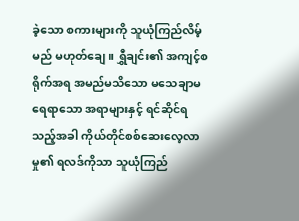ခဲ့သော စကားများကို သူယုံကြည်လိမ့်မည် မဟုတ်ချေ။ ရွှီချင်း၏ အကျင့်စရိုက်အရ အမည်မသိသော မသေချာမရေရာသော အရာများနှင့် ရင်ဆိုင်ရသည့်အခါ ကိုယ်တိုင်စစ်ဆေးလေ့လာမှု၏ ရလဒ်ကိုသာ သူယုံကြည်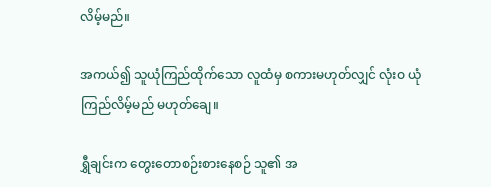လိမ့်မည်။

အကယ်၍ သူယုံကြည်ထိုက်သော လူထံမှ စကားမဟုတ်လျှင် လုံးဝ ယုံကြည်လိမ့်မည် မဟုတ်ချေ။

ရွှီချင်းက တွေးတောစဉ်းစားနေစဉ် သူ၏ အ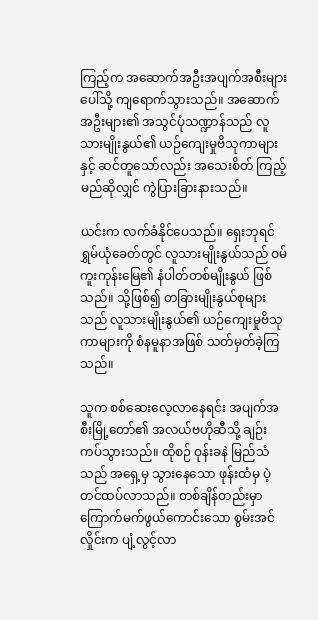ကြည့်က အဆောက်အဦးအပျက်အစီးများပေါ်သို့ ကျရောက်သွားသည်။ အဆောက်အဦးများ၏ အသွင်ပုံသဏ္ဍာန်သည် လူသားမျိုးနွယ်၏ ယဉ်ကျေးမှုဗိသုကာများနှင့် ဆင်တူသော်လည်း အသေးစိတ် ကြည့်မည်ဆိုလျှင် ကွဲပြားခြားနားသည်။

ယင်းက လက်ခံနိုင်ပေသည်။ ရှေးဘုရင်ရွှမ်ယုံခေတ်တွင် လူသားမျိုးနွယ်သည် ဝမ်ကူးကုန်းမြေ၏ နံပါတ်တစ်မျိုးနွယ် ဖြစ်သည်။ သို့ဖြစ်၍ တခြားမျိုးနွယ်စုများသည် လူသားမျိုးနွယ်၏ ယဉ်ကျေးမှုဗိသုကာများကို စံနမူနာအဖြစ် သတ်မှတ်ခဲ့ကြသည်။

သူက စစ်ဆေးလေ့လာနေရင်း အပျက်အစီးမြို့တော်၏ အလယ်ဗဟိုဆီသို့ ချဉ်းကပ်သွားသည်။ ထိုစဉ် ဝုန်းခနဲ မြည်သံသည် အရှေ့မှ သွားနေသော ဖုန်းထံမှ ပဲ့တင်ထပ်လာသည်။ တစ်ချိန်တည်းမှာ ကြောက်မက်ဖွယ်ကောင်းသော စွမ်းအင်လှိုင်းက ပျံ့လွင့်လာ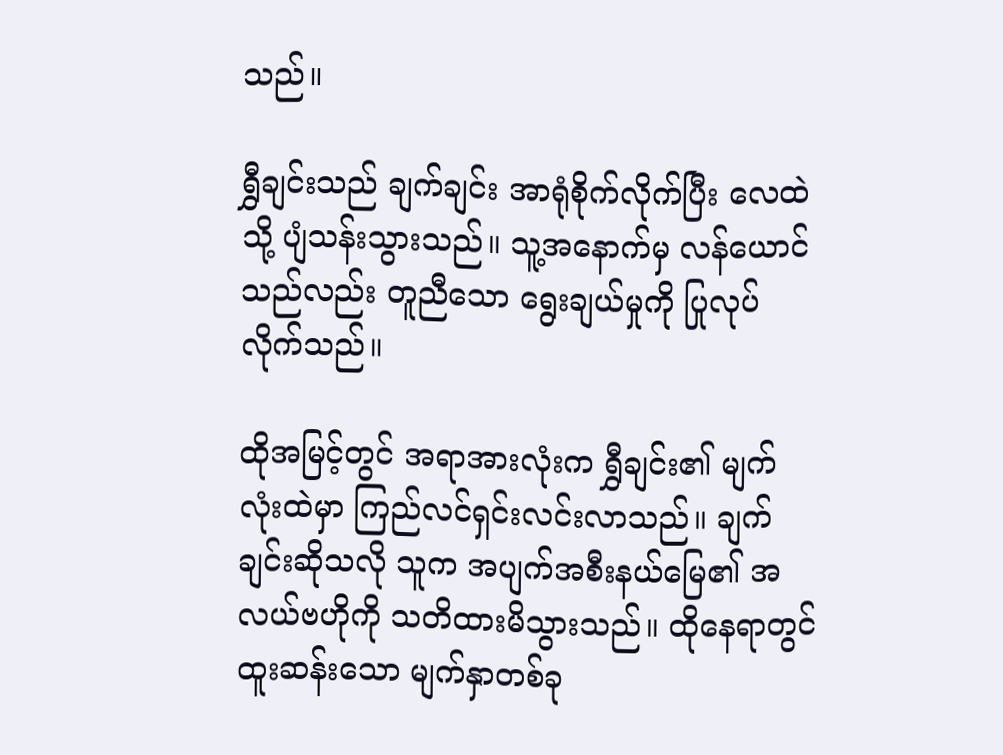သည်။

ရွှီချင်းသည် ချက်ချင်း အာရုံစိုက်လိုက်ပြီး လေထဲသို့ ပျံသန်းသွားသည်။ သူ့အနောက်မှ လန်ယောင်သည်လည်း တူညီသော ရွေးချယ်မှုကို ပြုလုပ်လိုက်သည်။

ထိုအမြင့်တွင် အရာအားလုံးက ရွှီချင်း၏ မျက်လုံးထဲမှာ ကြည်လင်ရှင်းလင်းလာသည်။ ချက်ချင်းဆိုသလို သူက အပျက်အစီးနယ်မြေ၏ အလယ်ဗဟိုကို သတိထားမိသွားသည်။ ထိုနေရာတွင် ထူးဆန်းသော မျက်နှာတစ်ခု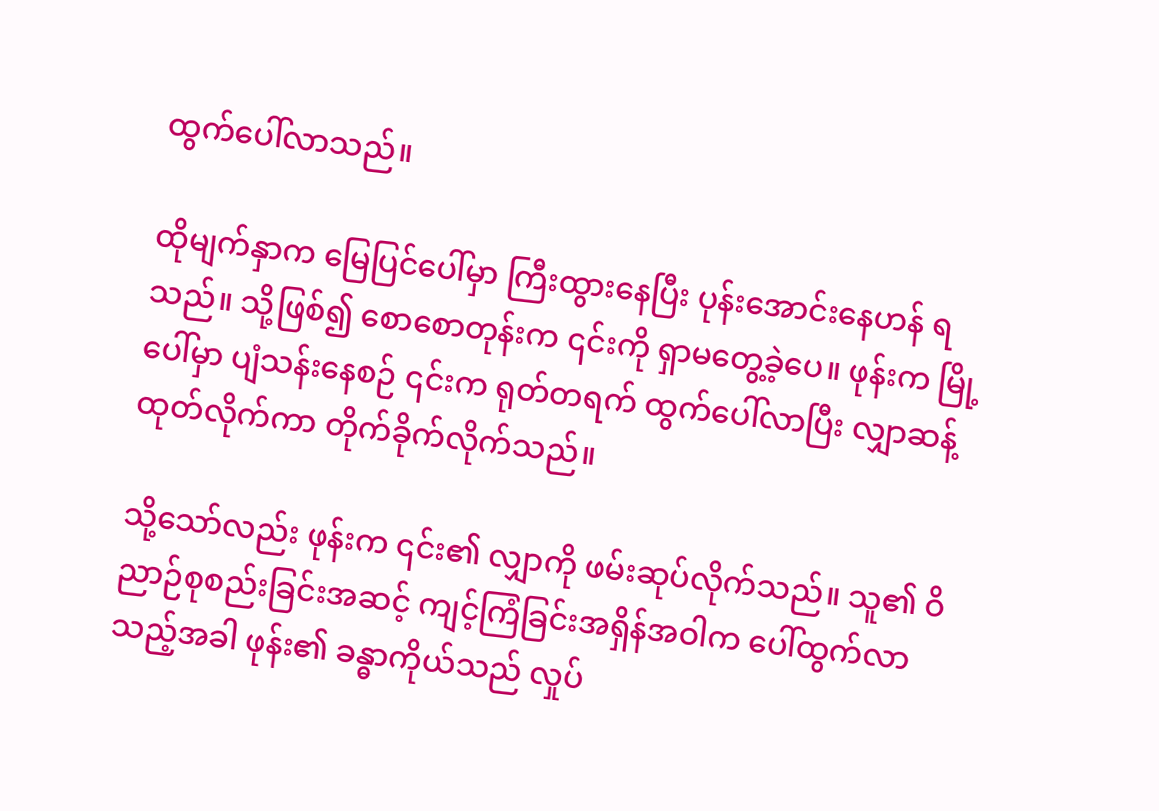ထွက်ပေါ်လာသည်။

ထိုမျက်နှာက မြေပြင်ပေါ်မှာ ကြီးထွားနေပြီး ပုန်းအောင်းနေဟန် ရသည်။ သို့ဖြစ်၍ စောစောတုန်းက ၎င်းကို ရှာမတွေ့ခဲ့ပေ။ ဖုန်းက မြို့ပေါ်မှာ ပျံသန်းနေစဉ် ၎င်းက ရုတ်တရက် ထွက်ပေါ်လာပြီး လျှာဆန့်ထုတ်လိုက်ကာ တိုက်ခိုက်လိုက်သည်။

သို့သော်လည်း ဖုန်းက ၎င်း၏ လျှာကို ဖမ်းဆုပ်လိုက်သည်။ သူ၏ ဝိညာဉ်စုစည်းခြင်းအဆင့် ကျင့်ကြံခြင်းအရှိန်အဝါက ပေါ်ထွက်လာသည့်အခါ ဖုန်း၏ ခန္ဓာကိုယ်သည် လှုပ်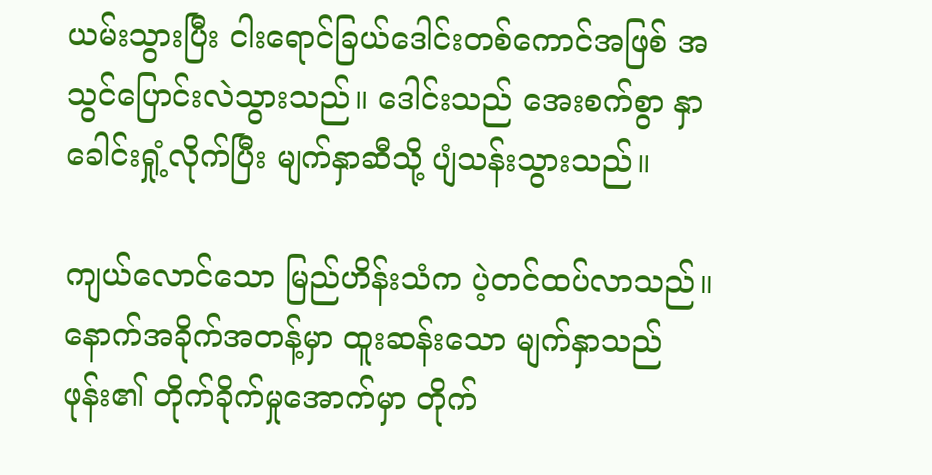ယမ်းသွားပြီး ငါးရောင်ခြယ်ဒေါင်းတစ်ကောင်အဖြစ် အသွင်ပြောင်းလဲသွားသည်။ ဒေါင်းသည် အေးစက်စွာ နှာခေါင်းရှုံ့လိုက်ပြီး မျက်နှာဆီသို့ ပျံသန်းသွားသည်။

ကျယ်လောင်သော မြည်ဟိန်းသံက ပဲ့တင်ထပ်လာသည်။ နောက်အခိုက်အတန့်မှာ ထူးဆန်းသော မျက်နှာသည် ဖုန်း၏ တိုက်ခိုက်မှုအောက်မှာ တိုက်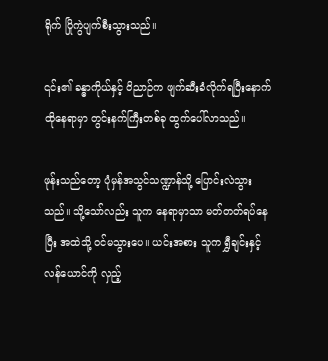ရိုက် ပြိုကွဲပျက်စီးသွားသည်။

၎င်း၏ ခန္ဓာကိုယ်နှင့် ဝိညာဉ်က ဖျက်ဆီးခံလိုက်ရပြီးနောက် ထိုနေရာမှာ တွင်းနက်ကြီးတစ်ခု ထွက်ပေါ်လာသည်။

ဖုန်းသည်တော့ ပုံမှန်အသွင်သဏ္ဍာန်သို့ ပြောင်းလဲသွားသည်။ သို့သော်လည်း သူက နေရာမှာသာ မတ်တတ်ရပ်နေပြီး အထဲသို့ ဝင်မသွားပေ။ ယင်းအစား သူက ရွှီချင်းနှင့် လန်ယောင်ကို လှည့်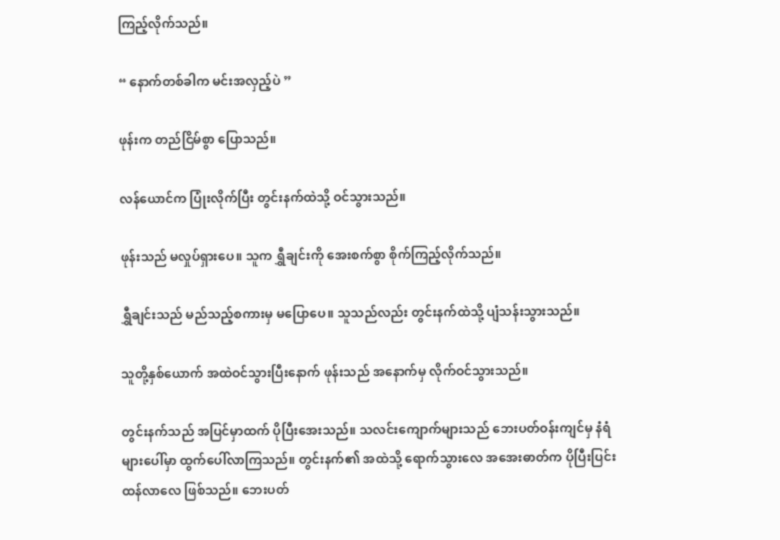ကြည့်လိုက်သည်။

“ နောက်တစ်ခါက မင်းအလှည့်ပဲ ”

ဖုန်းက တည်ငြိမ်စွာ ပြောသည်။

လန်ယောင်က ပြုံးလိုက်ပြီး တွင်းနက်ထဲသို့ ဝင်သွားသည်။

ဖုန်းသည် မလှုပ်ရှားပေ။ သူက ရွှီချင်းကို အေးစက်စွာ စိုက်ကြည့်လိုက်သည်။

ရွှီချင်းသည် မည်သည့်စကားမှ မပြောပေ။ သူသည်လည်း တွင်းနက်ထဲသို့ ပျံသန်းသွားသည်။

သူတို့နှစ်ယောက် အထဲဝင်သွားပြီးနောက် ဖုန်းသည် အနောက်မှ လိုက်ဝင်သွားသည်။

တွင်းနက်သည် အပြင်မှာထက် ပိုပြီးအေးသည်။ သလင်းကျောက်များသည် ဘေးပတ်ဝန်းကျင်မှ နံရံများပေါ်မှာ ထွက်ပေါ်လာကြသည်။ တွင်းနက်၏ အထဲသို့ ရောက်သွားလေ အအေးဓာတ်က ပိုပြီးပြင်းထန်လာလေ ဖြစ်သည်။ ဘေးပတ်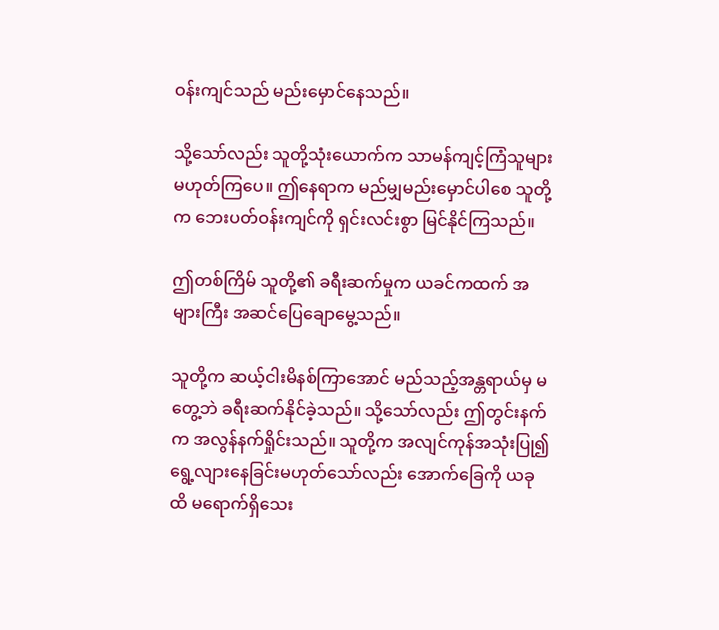ဝန်းကျင်သည် မည်းမှောင်နေသည်။

သို့သော်လည်း သူတို့သုံးယောက်က သာမန်ကျင့်ကြံသူများ မဟုတ်ကြပေ။ ဤနေရာက မည်မျှမည်းမှောင်ပါစေ သူတို့က ဘေးပတ်ဝန်းကျင်ကို ရှင်းလင်းစွာ မြင်နိုင်ကြသည်။

ဤတစ်ကြိမ် သူတို့၏ ခရီးဆက်မှုက ယခင်ကထက် အများကြီး အဆင်ပြေချောမွေ့သည်။

သူတို့က ဆယ့်ငါးမိနစ်ကြာအောင် မည်သည့်အန္တရာယ်မှ မတွေ့ဘဲ ခရီးဆက်နိုင်ခဲ့သည်။ သို့သော်လည်း ဤတွင်းနက်က အလွန်နက်ရှိုင်းသည်။ သူတို့က အလျင်ကုန်အသုံးပြု၍ ရွေ့လျားနေခြင်းမဟုတ်သော်လည်း အောက်ခြေကို ယခုထိ မရောက်ရှိသေး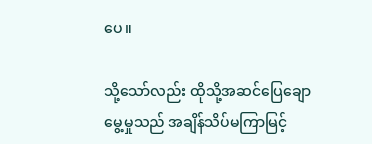ပေ။

သို့သော်လည်း ထိုသို့အဆင်ပြေချောမွေ့မှုသည် အချိန်သိပ်မကြာမြင့်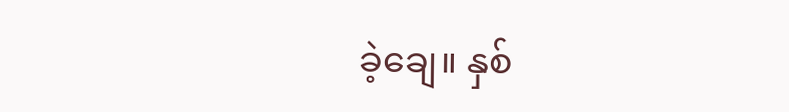ခဲ့ချေ။ နှစ်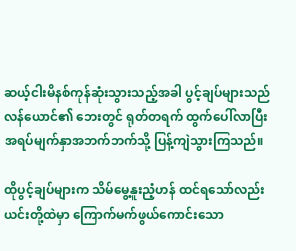ဆယ့်ငါးမိနစ်ကုန်ဆုံးသွားသည့်အခါ ပွင့်ချပ်များသည် လန်ယောင်၏ ဘေးတွင် ရုတ်တရက် ထွက်ပေါ်လာပြီး အရပ်မျက်နှာအဘက်ဘက်သို့ ပြန့်ကျဲသွားကြသည်။

ထိုပွင့်ချပ်များက သိမ်မွေ့နူးညံ့ဟန် ထင်ရသော်လည်း ယင်းတို့ထဲမှာ ကြောက်မက်ဖွယ်ကောင်းသော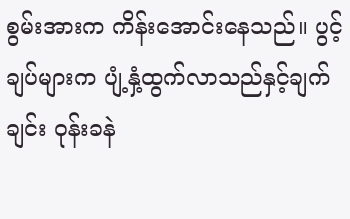စွမ်းအားက ကိန်းအောင်းနေသည်။ ပွင့်ချပ်များက ပျံ့နှံ့ထွက်လာသည်နှင့်ချက်ချင်း ဝုန်းခနဲ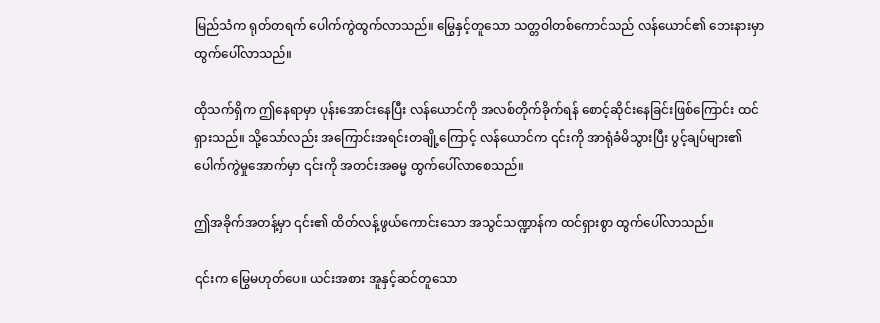မြည်သံက ရုတ်တရက် ပေါက်ကွဲထွက်လာသည်။ မြွေနှင့်တူသော သတ္တဝါတစ်ကောင်သည် လန်ယောင်၏ ဘေးနားမှာ ထွက်ပေါ်လာသည်။

ထိုသက်ရှိက ဤနေရာမှာ ပုန်းအောင်းနေပြီး လန်ယောင်ကို အလစ်တိုက်ခိုက်ရန် စောင့်ဆိုင်းနေခြင်းဖြစ်ကြောင်း ထင်ရှားသည်။ သို့သော်လည်း အကြောင်းအရင်းတချို့ကြောင့် လန်ယောင်က ၎င်းကို အာရုံခံမိသွားပြီး ပွင့်ချပ်များ၏ ပေါက်ကွဲမှုအောက်မှာ ၎င်းကို အတင်းအဓမ္မ ထွက်ပေါ်လာစေသည်။

ဤအခိုက်အတန့်မှာ ၎င်း၏ ထိတ်လန့်ဖွယ်ကောင်းသော အသွင်သဏ္ဍာန်က ထင်ရှားစွာ ထွက်ပေါ်လာသည်။

၎င်းက မြွေမဟုတ်ပေ။ ယင်းအစား အူနှင့်ဆင်တူသော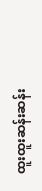ထူးထူးဆန်းဆန်း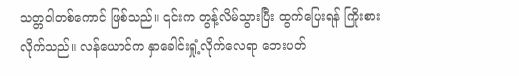သတ္တဝါတစ်ကောင် ဖြစ်သည်။ ၎င်းက တွန့်လိမ်သွားပြီး ထွက်ပြေးရန် ကြိုးစားလိုက်သည်။ လန်ယောင်က နှာခေါင်းရှုံ့လိုက်လေရာ ဘေးပတ်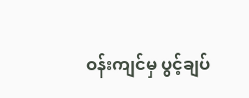ဝန်းကျင်မှ ပွင့်ချပ်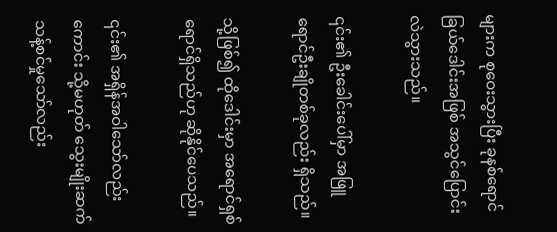များက စုဝေးသွားပြီး ခုနစ်ရောင်ခြယ်ဒေါင်းအဖြစ် အသွင်ပြောင်းလဲသွားသည်။

၎င်း၏ ဦးခေါင်းပေါ်မှာ အဖြူရောင်ဦးချိုတစ်ခုလည်း ရှိသည်။

သို့ဖြစ်၍ ထိုဒေါင်းမှာ အရောင်ရှစ်ရောင်ရှိသည်ဟု ဆိုနိုင်ပေသည်။

၎င်း၏ အရှိန်အဝါသော်လည်းကောင်း သို့မဟုတ် သွေးမျိုးဆက်သန့်စင်မှုသော်လည်း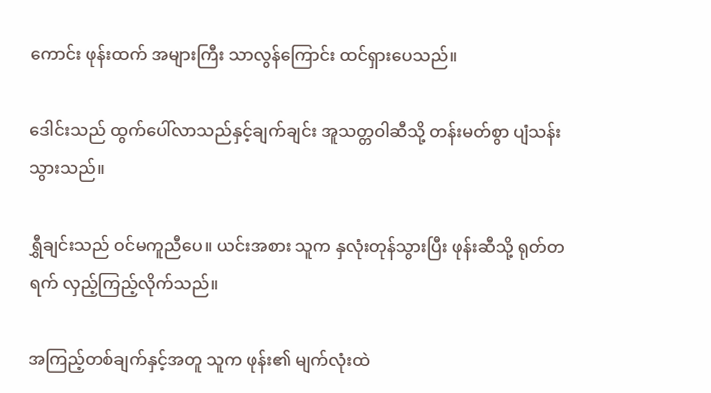ကောင်း ဖုန်းထက် အများကြီး သာလွန်ကြောင်း ထင်ရှားပေသည်။

ဒေါင်းသည် ထွက်ပေါ်လာသည်နှင့်ချက်ချင်း အူသတ္တဝါဆီသို့ တန်းမတ်စွာ ပျံသန်းသွားသည်။

ရွှီချင်းသည် ဝင်မကူညီပေ။ ယင်းအစား သူက နှလုံးတုန်သွားပြီး ဖုန်းဆီသို့ ရုတ်တရက် လှည့်ကြည့်လိုက်သည်။

အကြည့်တစ်ချက်နှင့်အတူ သူက ဖုန်း၏ မျက်လုံးထဲ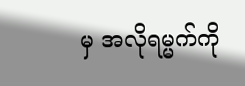မှ အလိုရမ္မက်ကို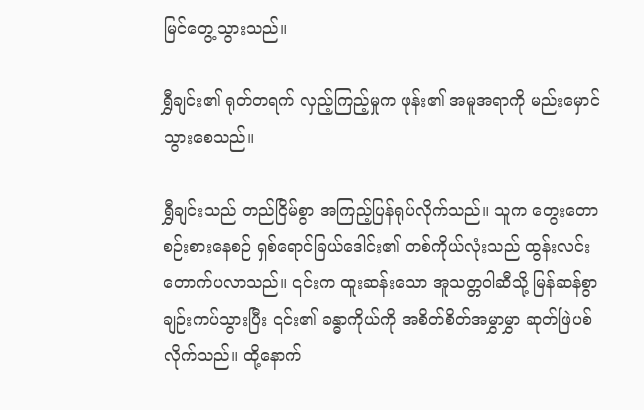မြင်တွေ့သွားသည်။

ရွှီချင်း၏ ရုတ်တရက် လှည့်ကြည့်မှုက ဖုန်း၏ အမူအရာကို မည်းမှောင်သွားစေသည်။

ရွှီချင်းသည် တည်ငြိမ်စွာ အကြည့်ပြန်ရုပ်လိုက်သည်။ သူက တွေးတောစဉ်းစားနေစဉ် ရှစ်ရောင်ခြယ်ဒေါင်း၏ တစ်ကိုယ်လုံးသည် ထွန်းလင်းတောက်ပလာသည်။ ၎င်းက ထူးဆန်းသော အူသတ္တဝါဆီသို့ မြန်ဆန်စွာ ချဉ်းကပ်သွားပြီး ၎င်း၏ ခန္ဓာကိုယ်ကို အစိတ်စိတ်အမွှာမွှာ ဆုတ်ဖြဲပစ်လိုက်သည်။ ထို့နောက်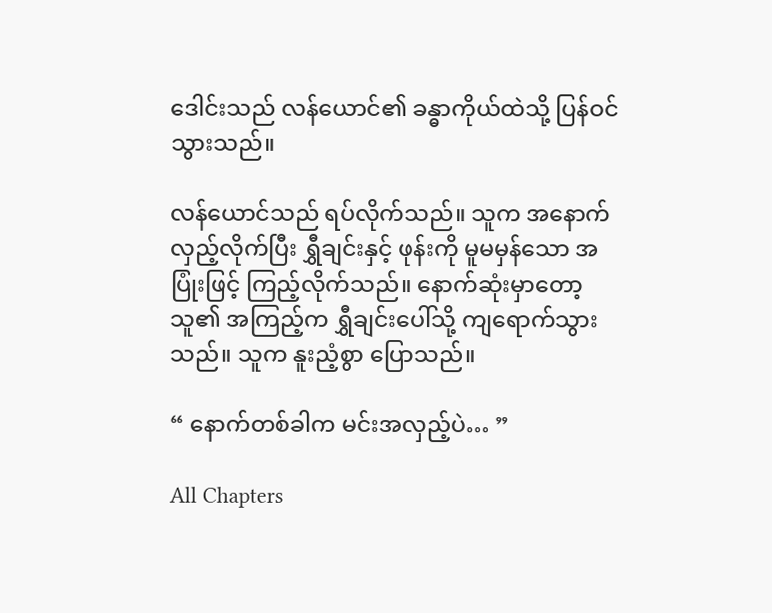ဒေါင်းသည် လန်ယောင်၏ ခန္ဓာကိုယ်ထဲသို့ ပြန်ဝင်သွားသည်။

လန်ယောင်သည် ရပ်လိုက်သည်။ သူက အနောက်လှည့်လိုက်ပြီး ရွှီချင်းနှင့် ဖုန်းကို မူမမှန်သော အပြုံးဖြင့် ကြည့်လိုက်သည်။ နောက်ဆုံးမှာတော့ သူ၏ အကြည့်က ရွှီချင်းပေါ်သို့ ကျရောက်သွားသည်။ သူက နူးညံ့စွာ ပြောသည်။

“ နောက်တစ်ခါက မင်းအလှည့်ပဲ… ”

All Chapters